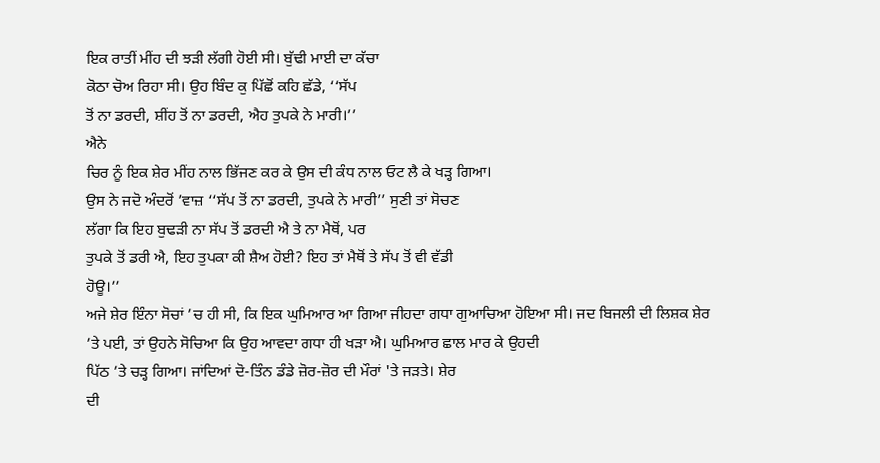ਇਕ ਰਾਤੀਂ ਮੀਂਹ ਦੀ ਝੜੀ ਲੱਗੀ ਹੋਈ ਸੀ। ਬੁੱਢੀ ਮਾਈ ਦਾ ਕੱਚਾ
ਕੋਠਾ ਚੋਅ ਰਿਹਾ ਸੀ। ਉਹ ਬਿੰਦ ਕੁ ਪਿੱਛੋਂ ਕਹਿ ਛੱਡੇ, ‘‘ਸੱਪ
ਤੋਂ ਨਾ ਡਰਦੀ, ਸ਼ੀਂਹ ਤੋਂ ਨਾ ਡਰਦੀ, ਐਹ ਤੁਪਕੇ ਨੇ ਮਾਰੀ।’’
ਐਨੇ
ਚਿਰ ਨੂੰ ਇਕ ਸ਼ੇਰ ਮੀਂਹ ਨਾਲ ਭਿੱਜਣ ਕਰ ਕੇ ਉਸ ਦੀ ਕੰਧ ਨਾਲ ਓਟ ਲੈ ਕੇ ਖੜ੍ਹ ਗਿਆ।
ਉਸ ਨੇ ਜਦੋ ਅੰਦਰੋਂ ’ਵਾਜ਼ ‘‘ਸੱਪ ਤੋਂ ਨਾ ਡਰਦੀ, ਤੁਪਕੇ ਨੇ ਮਾਰੀ’’ ਸੁਣੀ ਤਾਂ ਸੋਚਣ
ਲੱਗਾ ਕਿ ਇਹ ਬੁਢੜੀ ਨਾ ਸੱਪ ਤੋਂ ਡਰਦੀ ਐ ਤੇ ਨਾ ਮੈਥੋਂ, ਪਰ
ਤੁਪਕੇ ਤੋਂ ਡਰੀ ਐ, ਇਹ ਤੁਪਕਾ ਕੀ ਸ਼ੈਅ ਹੋਈ? ਇਹ ਤਾਂ ਮੈਥੋਂ ਤੇ ਸੱਪ ਤੋਂ ਵੀ ਵੱਡੀ
ਹੋਊ।’’
ਅਜੇ ਸ਼ੇਰ ਇੰਨਾ ਸੋਚਾਂ ’ਚ ਹੀ ਸੀ, ਕਿ ਇਕ ਘੁਮਿਆਰ ਆ ਗਿਆ ਜੀਹਦਾ ਗਧਾ ਗੁਆਚਿਆ ਹੋਇਆ ਸੀ। ਜਦ ਬਿਜਲੀ ਦੀ ਲਿਸ਼ਕ ਸ਼ੇਰ
’ਤੇ ਪਈ, ਤਾਂ ਉਹਨੇ ਸੋਚਿਆ ਕਿ ਉਹ ਆਵਦਾ ਗਧਾ ਹੀ ਖੜਾ ਐ। ਘੁਮਿਆਰ ਛਾਲ ਮਾਰ ਕੇ ਉਹਦੀ
ਪਿੱਠ ’ਤੇ ਚੜ੍ਹ ਗਿਆ। ਜਾਂਦਿਆਂ ਦੋ-ਤਿੰਨ ਡੰਡੇ ਜ਼ੋਰ-ਜ਼ੋਰ ਦੀ ਮੌਰਾਂ 'ਤੇ ਜੜਤੇ। ਸ਼ੇਰ
ਦੀ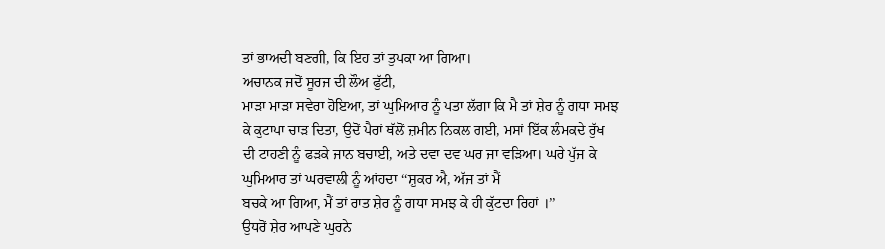ਤਾਂ ਭਾਅਦੀ ਬਣਗੀ, ਕਿ ਇਹ ਤਾਂ ਤੁਪਕਾ ਆ ਗਿਆ।
ਅਚਾਨਕ ਜਦੋਂ ਸੂਰਜ ਦੀ ਲੌਅ ਫੁੱਟੀ,
ਮਾੜਾ ਮਾੜਾ ਸਵੇਰਾ ਹੋਇਆ, ਤਾਂ ਘੁਮਿਆਰ ਨੂੰ ਪਤਾ ਲੱਗਾ ਕਿ ਮੈ ਤਾਂ ਸ਼ੇਰ ਨੂੰ ਗਧਾ ਸਮਝ
ਕੇ ਕੁਟਾਪਾ ਚਾੜ ਦਿਤਾ, ਉਦੋਂ ਪੈਰਾਂ ਥੱਲੋਂ ਜ਼ਮੀਨ ਨਿਕਲ ਗਈ, ਮਸਾਂ ਇੱਕ ਲੰਮਕਦੇ ਰੁੱਖ
ਦੀ ਟਾਹਣੀ ਨੂੰ ਫੜਕੇ ਜਾਨ ਬਚਾਈ, ਅਤੇ ਦਵਾ ਦਵ ਘਰ ਜਾ ਵੜਿਆ। ਘਰੇ ਪੁੱਜ ਕੇ
ਘੁਮਿਆਰ ਤਾਂ ਘਰਵਾਲੀ ਨੂੰ ਆਂਹਦਾ ‘‘ਸ਼ੁਕਰ ਐ, ਅੱਜ ਤਾਂ ਮੈਂ
ਬਚਕੇ ਆ ਗਿਆ, ਮੈਂ ਤਾਂ ਰਾਤ ਸ਼ੇਰ ਨੂੰ ਗਧਾ ਸਮਝ ਕੇ ਹੀ ਕੁੱਟਦਾ ਰਿਹਾਂ ।’’
ਉਧਰੋਂ ਸ਼ੇਰ ਆਪਣੇ ਘੁਰਨੇ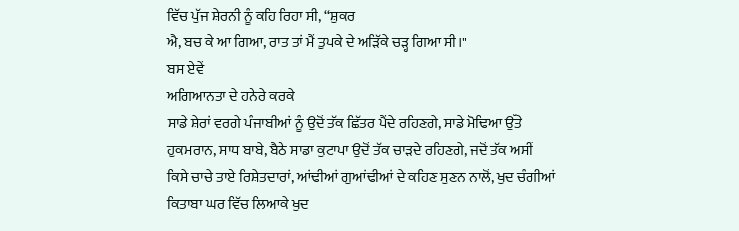ਵਿੱਚ ਪੁੱਜ ਸ਼ੇਰਨੀ ਨੂੰ ਕਹਿ ਰਿਹਾ ਸੀ, ‘‘ਸ਼ੁਕਰ
ਐ, ਬਚ ਕੇ ਆ ਗਿਆ, ਰਾਤ ਤਾਂ ਮੈਂ ਤੁਪਕੇ ਦੇ ਅੜਿੱਕੇ ਚੜ੍ਹ ਗਿਆ ਸੀ।"
ਬਸ ਏਵੇਂ
ਅਗਿਆਨਤਾ ਦੇ ਹਨੇਰੇ ਕਰਕੇ
ਸਾਡੇ ਸ਼ੇਰਾਂ ਵਰਗੇ ਪੰਜਾਬੀਆਂ ਨੂੰ ਉਦੋਂ ਤੱਕ ਛਿੱਤਰ ਪੈਂਦੇ ਰਹਿਣਗੇ, ਸਾਡੇ ਮੋਢਿਆ ਉੱਤੇ
ਹੁਕਮਰਾਨ, ਸਾਧ ਬਾਬੇ, ਬੈਠੇ ਸਾਡਾ ਕੁਟਾਪਾ ਉਦੋਂ ਤੱਕ ਚਾੜਦੇ ਰਹਿਣਗੇ, ਜਦੋਂ ਤੱਕ ਅਸੀਂ
ਕਿਸੇ ਚਾਚੇ ਤਾਏ ਰਿਸ਼ੇਤਦਾਰਾਂ, ਆਂਢੀਆਂ ਗੁਆਂਢੀਆਂ ਦੇ ਕਹਿਣ ਸੁਣਨ ਨਾਲੋਂ, ਖੁਦ ਚੰਗੀਆਂ
ਕਿਤਾਬਾ ਘਰ ਵਿੱਚ ਲਿਆਕੇ ਖੁਦ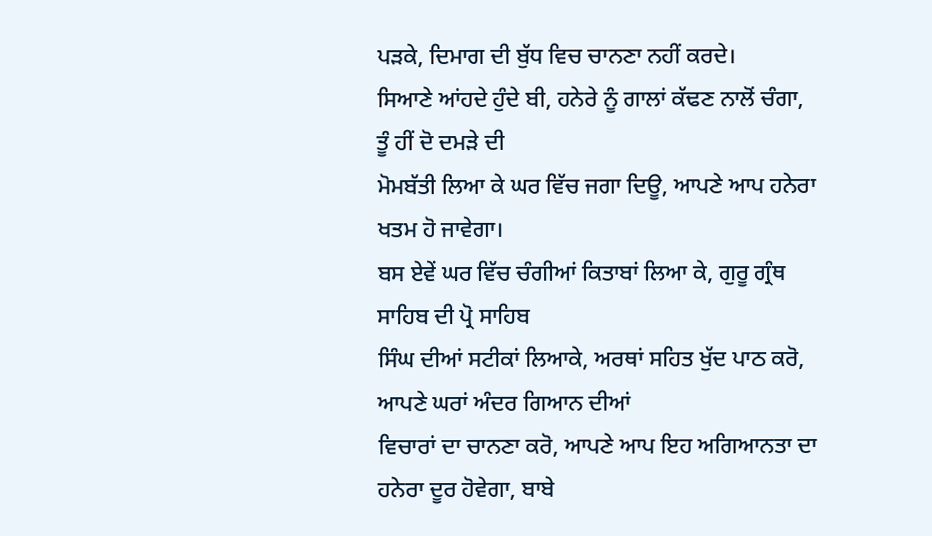ਪੜਕੇ, ਦਿਮਾਗ ਦੀ ਬੁੱਧ ਵਿਚ ਚਾਨਣਾ ਨਹੀਂ ਕਰਦੇ।
ਸਿਆਣੇ ਆਂਹਦੇ ਹੁੰਦੇ ਬੀ, ਹਨੇਰੇ ਨੂੰ ਗਾਲਾਂ ਕੱਢਣ ਨਾਲੋਂ ਚੰਗਾ, ਤੂੰ ਹੀਂ ਦੋ ਦਮੜੇ ਦੀ
ਮੋਮਬੱਤੀ ਲਿਆ ਕੇ ਘਰ ਵਿੱਚ ਜਗਾ ਦਿਊ, ਆਪਣੇ ਆਪ ਹਨੇਰਾ ਖਤਮ ਹੋ ਜਾਵੇਗਾ।
ਬਸ ਏਵੇਂ ਘਰ ਵਿੱਚ ਚੰਗੀਆਂ ਕਿਤਾਬਾਂ ਲਿਆ ਕੇ, ਗੁਰੂ ਗ੍ਰੰਥ ਸਾਹਿਬ ਦੀ ਪ੍ਰੋ ਸਾਹਿਬ
ਸਿੰਘ ਦੀਆਂ ਸਟੀਕਾਂ ਲਿਆਕੇ, ਅਰਥਾਂ ਸਹਿਤ ਖੁੱਦ ਪਾਠ ਕਰੋ, ਆਪਣੇ ਘਰਾਂ ਅੰਦਰ ਗਿਆਨ ਦੀਆਂ
ਵਿਚਾਰਾਂ ਦਾ ਚਾਨਣਾ ਕਰੋ, ਆਪਣੇ ਆਪ ਇਹ ਅਗਿਆਨਤਾ ਦਾ ਹਨੇਰਾ ਦੂਰ ਹੋਵੇਗਾ, ਬਾਬੇ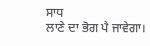ਸਾਧ
ਲਾਣੇ ਦਾ ਭੋਗ ਪੈ ਜਾਵੇਗਾ।